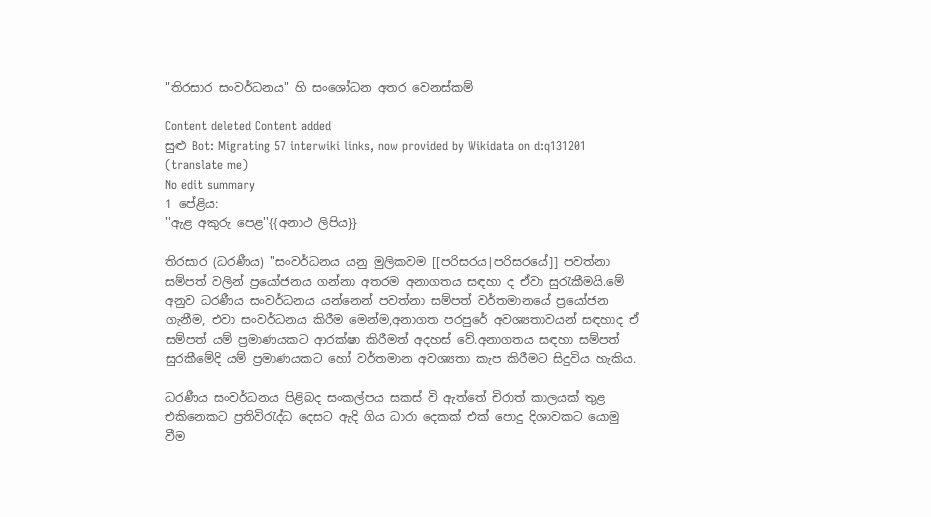"තිරසාර සංවර්ධනය" හි සංශෝධන අතර වෙනස්කම්

Content deleted Content added
සුළු Bot: Migrating 57 interwiki links, now provided by Wikidata on d:q131201 (translate me)
No edit summary
1 පේළිය:
''ඇළ අකුරු පෙළ''{{අනාථ ලිපිය}}

තිරසාර (ධරණීය) ''සංවර්ධනය යනු මුලිකවම [[පරිසරය|පරිසරයේ]] පවත්නා සම්පත් වලින් ප්‍රයෝජනය ගන්නා අතරම අනාගතය සඳහා ද ඒවා සුරැකීමයි.මේ අනුව ධරණීය සංවර්ධනය යන්නෙන් පවත්නා සම්පත් වර්තමානයේ ප්‍රයෝජන ගැනීම, එවා සංවර්ධනය කිරීම මෙන්ම,අනාගත පරපුරේ අවශ්‍යතාවයන් සඳහාද ඒ සම්පත් යම් ප්‍රමාණයකට ආරක්ෂා කිරීමත් අදහස් වේ.අනාගතය සඳහා සම්පත් සුරකීමේදි යම් ප්‍රමාණයකට හෝ වර්තමාන අවශ්‍යතා කැප කිරීමට සිදුවිය හැකිය.

ධරණීය සංවර්ධනය පිළිබද සංකල්පය සකස් වි ඇත්තේ චිරාත් කාලයක් තුළ එකිනෙකට ප්‍රතිවිරැද්ධ දෙසට ඇදි ගිය ධාරා දෙකක් එක් පොදු දිශාවකට යොමු වීම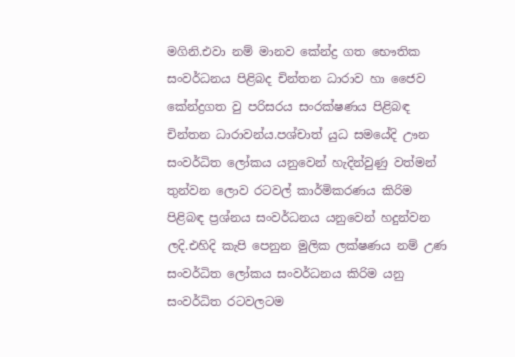මගිනි.එවා නම් මානව කේන්ද්‍ර ගත භෞතික සංවර්ධනය පිළිබද චින්තන ධාරාව හා ජෛව කේන්ද්‍රගත වු පරිසරය සංරක්ෂණය පිළිබඳ චින්තන ධාරාවන්ය.පශ්චාත් යුධ සමයේදි ඌන සංවර්ධිත ලෝකය යනුවෙන් හැදින්වුණු වත්මන් තුන්වන ලොව රටවල් කාර්මිකරණය කිරිම පිළිබඳ ප්‍රශ්නය සංවර්ධනය යනුවෙන් හදුන්වන ලදි.එහිදි කැපි පෙනුන මුලික ලක්ෂණය නම් උණ සංවර්ධිත ලෝකය සංවර්ධනය කිරිම යනු සංවර්ධිත රටවල‍ටම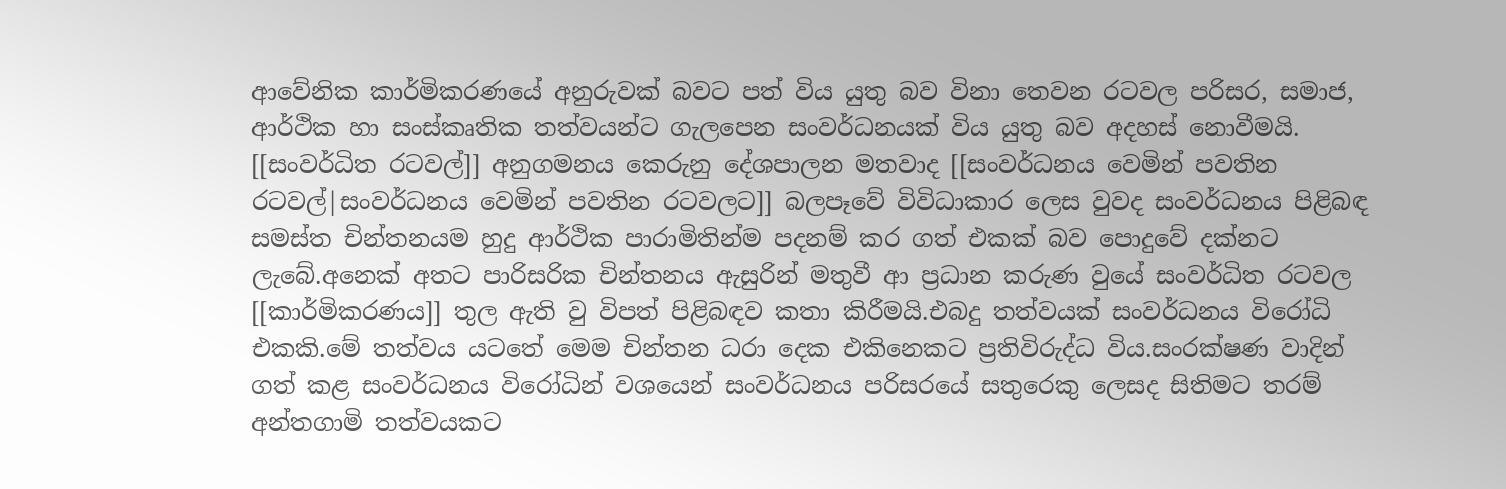ආවේනික කාර්මිකරණයේ අනුරුවක් බවට පත් විය යුතු බව විනා තෙවන රටවල පරිසර, සමාජ, ආර්ථික හා සංස්කෘතික තත්වයන්ට ගැලපෙන සංවර්ධනයක් විය යුතු බව අදහස් නොවීමයි. [[සංවර්ධිත රටවල්]] අනුගමනය කෙරුනු දේශපාලන මතවාද [[සංවර්ධනය වෙමින් පවතින රටවල්|සංවර්ධනය වෙමින් පවතින රටවලට]] බලපෑවේ විවිධාකාර ලෙස වුවද සංවර්ධනය පිළිබඳ සමස්ත චින්තනයම හුදු ආර්ථික පාරාමිතින්ම පදනම් කර ගත් එකක් බව පොදුවේ දක්නට ලැබේ.අනෙක් අතට පාරිසරික චින්තනය ඇසුරින් මතුවී ආ ප්‍රධාන කරුණ වුයේ සංවර්ධිත රටවල [[කාර්මිකරණය‍‍]] තුල ඇති වු විපත් පිළිබඳව කතා කිරීමයි.එබදු තත්වයක් සංවර්ධනය විරෝධි එකකි.මේ තත්වය යටතේ මෙම චින්තන ධරා දෙක එකිනෙකට ප්‍රතිවිරුද්ධ විය.සංරක්ෂණ වාදින් ගත් කළ සංවර්ධනය විරෝධින් වශයෙන් සංවර්ධනය පරිසරයේ සතුරෙකු ලෙසද සිතිමට තරම් අන්තගාමි තත්වයකට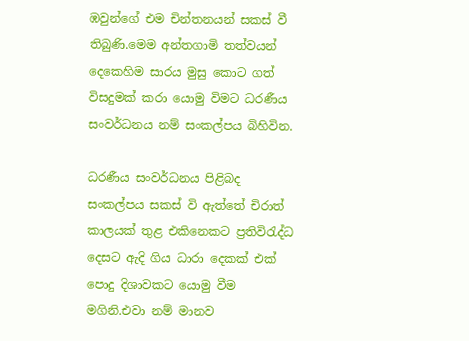ඹවුන්ගේ එම චින්තනයන් සකස් වී තිබුණි.මෙම අන්තගාමි තත්වයන් දෙකෙහිම සාරය මුසු කොට ගත් විසදුමක් කරා යොමු විමට ධරණීය සංවර්ධනය නම් සංකල්පය බිහිවින.

ධරණීය සංවර්ධනය පිළිබද සංකල්පය සකස් වි ඇත්තේ චිරාත් කාලයක් තුළ එකිනෙකට ප්‍රතිවිරැද්ධ දෙසට ඇදි ගිය ධාරා දෙකක් එක් පොදු දිශාවකට යොමු වීම මගිනි.එවා නම් මානව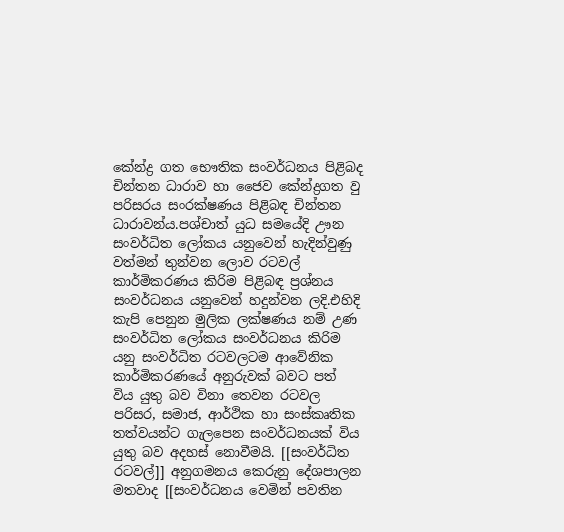කේන්ද්‍ර ගත භෞතික සංවර්ධනය පිළිබද චින්තන ධාරාව හා ජෛව කේන්ද්‍රගත වු පරිසරය සංරක්ෂණය පිළිබඳ චින්තන ධාරාවන්ය.පශ්චාත් යුධ සමයේදි ඌන සංවර්ධිත ලෝකය යනුවෙන් හැදින්වුණු වත්මන් තුන්වන ලොව රටවල් කාර්මිකරණය කිරිම පිළිබඳ ප්‍රශ්නය සංවර්ධනය යනුවෙන් හදුන්වන ලදි.එහිදි කැපි පෙනුන මුලික ලක්ෂණය නම් උණ සංවර්ධිත ලෝකය සංවර්ධනය කිරිම යනු සංවර්ධිත රටවල‍ටම ආවේනික කාර්මිකරණයේ අනුරුවක් බවට පත් විය යුතු බව විනා තෙවන රටවල පරිසර, සමාජ, ආර්ථික හා සංස්කෘතික තත්වයන්ට ගැලපෙන සංවර්ධනයක් විය යුතු බව අදහස් නොවීමයි. [[සංවර්ධිත රටවල්]] අනුගමනය කෙරුනු දේශපාලන මතවාද [[සංවර්ධනය වෙමින් පවතින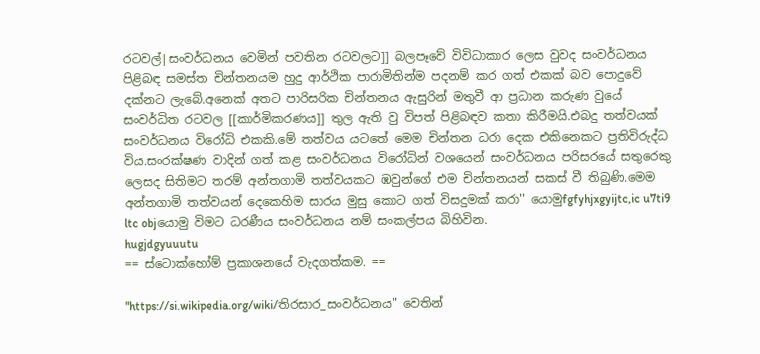රටවල්|සංවර්ධනය වෙමින් පවතින රටවලට]] බලපෑවේ විවිධාකාර ලෙස වුවද සංවර්ධනය පිළිබඳ සමස්ත චින්තනයම හුදු ආර්ථික පාරාමිතින්ම පදනම් කර ගත් එකක් බව පොදුවේ දක්නට ලැබේ.අනෙක් අතට පාරිසරික චින්තනය ඇසුරින් මතුවී ආ ප්‍රධාන කරුණ වුයේ සංවර්ධිත රටවල [[කාර්මිකරණය‍‍]] තුල ඇති වු විපත් පිළිබඳව කතා කිරීමයි.එබදු තත්වයක් සංවර්ධනය විරෝධි එකකි.මේ තත්වය යටතේ මෙම චින්තන ධරා දෙක එකිනෙකට ප්‍රතිවිරුද්ධ විය.සංරක්ෂණ වාදින් ගත් කළ සංවර්ධනය විරෝධින් වශයෙන් සංවර්ධනය පරිසරයේ සතුරෙකු ලෙසද සිතිමට තරම් අන්තගාමි තත්වයකට ඹවුන්ගේ එම චින්තනයන් සකස් වී තිබුණි.මෙම අන්තගාමි තත්වයන් දෙකෙහිම සාරය මුසු කොට ගත් විසදුමක් කරා'' යොමුfgfyhjxgyijtc,ic u7ti9 ltc objයොමු විමට ධරණීය සංවර්ධනය නම් සංකල්පය බිහිවින.
hugjdgyuuutu
== ස්ටොක්හෝම් ප්‍රකාශනයේ වැදගත්කම. ==

"https://si.wikipedia.org/wiki/තිරසාර_සංවර්ධනය" වෙතින්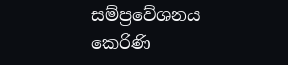සම්ප්‍රවේශනය කෙරිණි